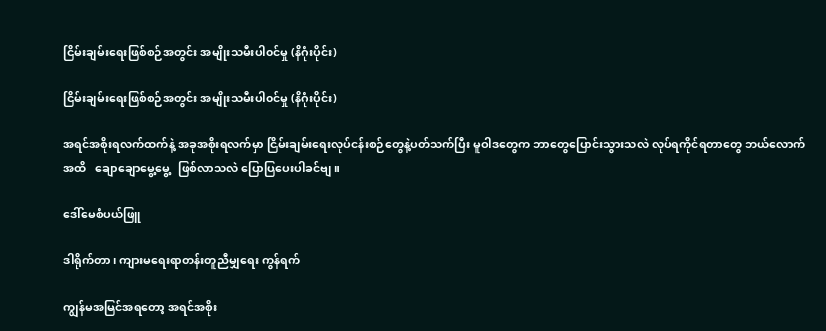ငြိမ်းချမ်းရေးဖြစ်စဉ်အတွင်း အမျိုးသမီးပါ၀င်မှု (နိဂုံးပိုင်း)

ငြိမ်းချမ်းရေးဖြစ်စဉ်အတွင်း အမျိုးသမီးပါ၀င်မှု (နိဂုံးပိုင်း)

အရင်အစိုးရလက်ထက်နဲ့ အခုအစိုးရလက်မှာ ငြိမ်းချမ်းရေးလုပ်ငန်းစဉ်တွေနဲ့ပတ်သက်ပြီး မူဝါဒတွေက ဘာတွေပြောင်းသွားသလဲ လုပ်ရကိုင်ရတာတွေ ဘယ်လောက်အထိ   ချောချောမွေ့မွေ့   ဖြစ်လာသလဲ ပြောပြပေးပါခင်ဗျ။

ဒေါ်မေစံပယ်ဖြူ

ဒါရိုက်တာ၊ ကျားမရေးရာတန်းတူညီမျှရေး ကွန်ရက်

ကျွန်မအမြင်အရတော့ အရင်အစိုး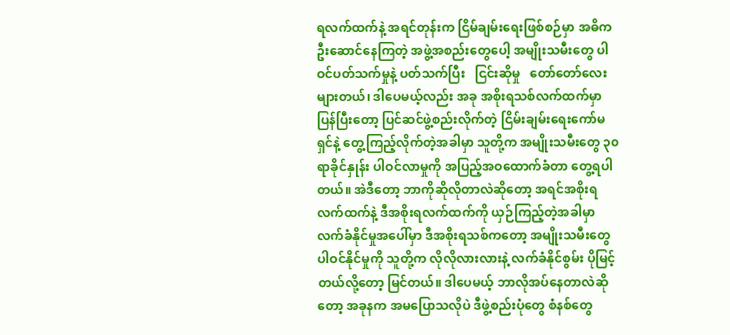ရလက်ထက်နဲ့ အရင်တုန်းက ငြိမ်ချမ်းရေးဖြစ်စဉ်မှာ အဓိက ဦးဆောင်နေကြတဲ့ အဖွဲ့အစည်းတွေပေါ့ အမျိုးသမီးတွေ ပါဝင်ပတ်သက်မှုနဲ့ ပတ်သက်ပြီး   ငြင်းဆိုမှု   တော်တော်လေးများတယ်၊ ဒါပေမယ့်လည်း အခု အစိုးရသစ်လက်ထက်မှာ ပြန်ပြီးတော့ ပြင်ဆင်ဖွဲ့စည်းလိုက်တဲ့ ငြိမ်းချမ်းရေးကော်မရှင်နဲ့ တွေ့ကြည့်လိုက်တဲ့အခါမှာ သူတို့က အမျိုးသမီးတွေ ၃၀  ရာခိုင်နှုန်း ပါဝင်လာမှုကို အပြည့်အဝထောက်ခံတာ တွေ့ရပါတယ်။ အဲဒီတော့ ဘာကိုဆိုလိုတာလဲဆိုတော့ အရင်အစိုးရလက်ထက်နဲ့ ဒီအစိုးရလက်ထက်ကို ယှဉ်ကြည့်တဲ့အခါမှာ လက်ခံနိုင်မှုအပေါ်မှာ ဒီအစိုးရသစ်ကတော့ အမျိုးသမီးတွေ ပါဝင်နိုင်မှုကို သူတို့က လိုလိုလားလားနဲ့ လက်ခံနိုင်စွမ်း ပိုမြင့်တယ်လို့တော့ မြင်တယ်။ ဒါပေမယ့် ဘာလိုအပ်နေတာလဲဆိုတော့ အခုနက အမပြောသလိုပဲ ဒီဖွဲ့စည်းပုံတွေ စံနစ်တွေ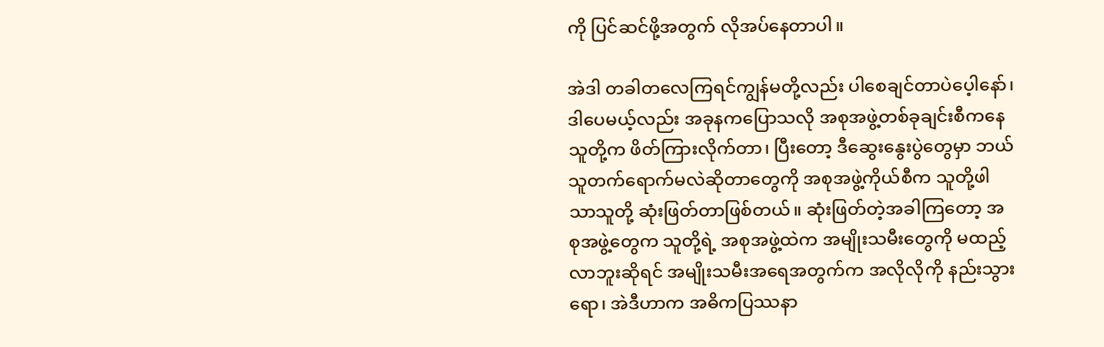ကို ပြင်ဆင်ဖို့အတွက် လိုအပ်နေတာပါ။

အဲဒါ တခါတလေကြရင်ကျွန်မတို့လည်း ပါစေချင်တာပဲပေ့ါနော်၊ ဒါပေမယ့်လည်း အခုနကပြောသလို အစုအဖွဲ့တစ်ခုချင်းစီကနေ သူတို့က ဖိတ်ကြားလိုက်တာ၊ ပြီးတော့ ဒီဆွေးနွေးပွဲတွေမှာ ဘယ်သူတက်ရောက်မလဲဆိုတာတွေကို အစုအဖွဲ့ကိုယ်စီက သူတို့ဖါသာသူတို့ ဆုံးဖြတ်တာဖြစ်တယ်။ ဆုံးဖြတ်တဲ့အခါကြတော့ အစုအဖွဲ့တွေက သူတို့ရဲ့ အစုအဖွဲ့ထဲက အမျိုးသမီးတွေကို မထည့်လာဘူးဆိုရင် အမျိုးသမီးအရေအတွက်က အလိုလိုကို နည်းသွားရော၊ အဲဒီဟာက အဓိကပြဿနာ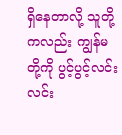ရှိနေတာလို့ သူတို့ကလည်း ကျွန်မတို့ကို ပွင့်ပွင့်လင်းလင်း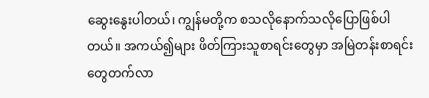ဆွေးနွေးပါတယ်၊ ကျွန်မတို့က စသလိုနောက်သလိုပြောဖြစ်ပါတယ်။ အကယ်၍များ ဖိတ်ကြားသူစာရင်းတွေမှာ အမြဲတန်းစာရင်းတွေတက်လာ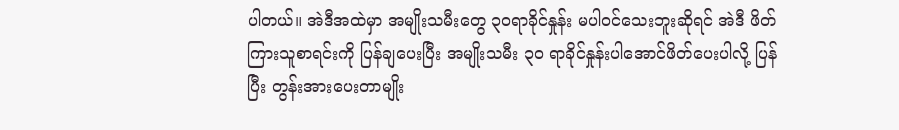ပါတယ်။ အဲဒီအထဲမှာ အမျိုးသမီးတွေ ၃၀ရာခိုင်နှုန်း မပါဝင်သေးဘူးဆိုရင် အဲဒီ ဖိတ်ကြားသူစာရင်းကို ပြန်ချပေးပြီး အမျိုးသမီး ၃၀ ရာခိုင်နှုန်းပါအောင်ဖိတ်ပေးပါလို့ ပြန်ပြီး တွန်းအားပေးတာမျိုး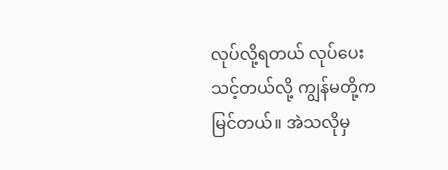လုပ်လို့ရတယ် လုပ်ပေးသင့်တယ်လို့ ကျွန်မတို့က မြင်တယ်။ အဲသလိုမှ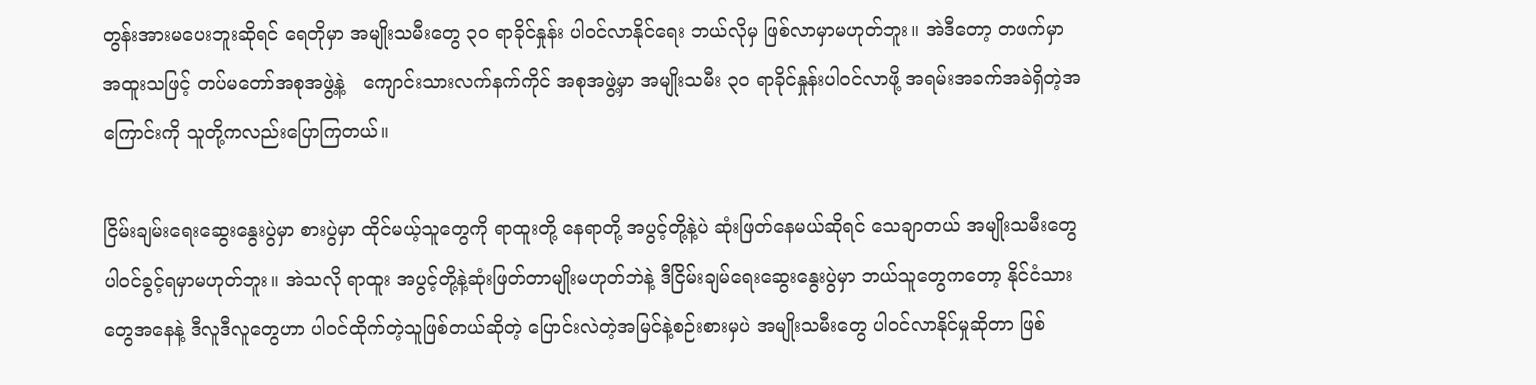တွန်းအားမပေးဘူးဆိုရင် ရေတိုမှာ အမျိုးသမီးတွေ ၃၀ ရာခိုင်နှုန်း ပါဝင်လာနိုင်ရေး ဘယ်လိုမှ ဖြစ်လာမှာမဟုတ်ဘူး။ အဲဒီတော့ တဖက်မှာ အထူးသဖြင့် တပ်မတော်အစုအဖွဲ့နဲ့   ကျောင်းသားလက်နက်ကိုင် အစုအဖွဲ့မှာ အမျိုးသမီး ၃၀ ရာခိုင်နှုန်းပါဝင်လာဖို့ အရမ်းအခက်အခဲရှိတဲ့အကြောင်းကို သူတို့ကလည်းပြောကြတယ်။

ငြိမ်းချမ်းရေးဆွေးနွေးပွဲမှာ စားပွဲမှာ ထိုင်မယ့်သူတွေကို ရာထူးတို့ နေရာတို့ အပွင့်တို့နဲ့ပဲ ဆုံးဖြတ်နေမယ်ဆိုရင် သေချာတယ် အမျိုးသမီးတွေ ပါဝင်ခွင့်ရမှာမဟုတ်ဘူး။ အဲသလို ရာထူး အပွင့်တို့နဲ့ဆုံးဖြတ်တာမျိုးမဟုတ်ဘဲနဲ့ ဒီငြိမ်းချမ်ရေးဆွေးနွေးပွဲမှာ ဘယ်သူတွေကတော့ နိုင်ငံသားတွေအနေနဲ့ ဒီလူဒီလူတွေဟာ ပါဝင်ထိုက်တဲ့သူဖြစ်တယ်ဆိုတဲ့ ပြောင်းလဲတဲ့အမြင်နဲ့စဉ်းစားမှပဲ အမျိုးသမီးတွေ ပါဝင်လာနိုင်မှုဆိုတာ ဖြစ်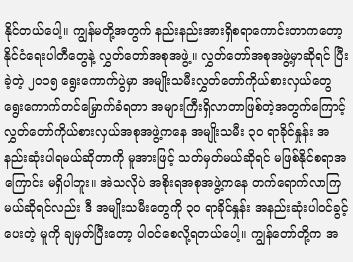နိုင်တယ်ပေါ့။ ကျွန်မတို့အတွက် နည်းနည်းအားရှိစရာကောင်းတာကတော့ နိုင်ငံရေးပါတီတွေနဲ့ လွှတ်တော်အစုအဖွဲ့။ လွှတ်တော်အစုအဖွဲ့မှာဆိုရင် ပြီးခဲ့တဲ့ ၂၀၁၅ ရွေးကောက်ပွဲမှာ အမျိုးသမီးလွှတ်တော်ကိုယ်စားလှယ်တွေ ရွေးကောက်တင်မြှောက်ခံရတာ အများကြီးရှိလာတာဖြစ်တဲ့အတွက်ကြောင့် လွှတ်တော်ကိုယ်စားလှယ်အစုအဖွဲ့ကနေ အမျိုးသမီး ၃၀ ရာခိုင်နှုန်း အနည်းဆုံးပါရမယ်ဆိုတာကို မူအားဖြင့် သတ်မှတ်မယ်ဆိုရင် မဖြစ်နိုင်စရာအကြောင်း မရှိပါဘူး။ အဲသလိုပဲ အစိုးရအစုအဖွဲ့ကနေ တက်ရောက်လာကြမယ်ဆိုရင်လည်း ဒီ အမျိုးသမီးတွေကို ၃၀ ရာခိုင်နှုန်း အနည်းဆုံးပါဝင်ခွင့်ပေးတဲ့ မူကို ချမှတ်ပြီးတော့ ပါဝင်စေလို့ရတယ်ပေါ့။ ကျွန်တော်တို့က အ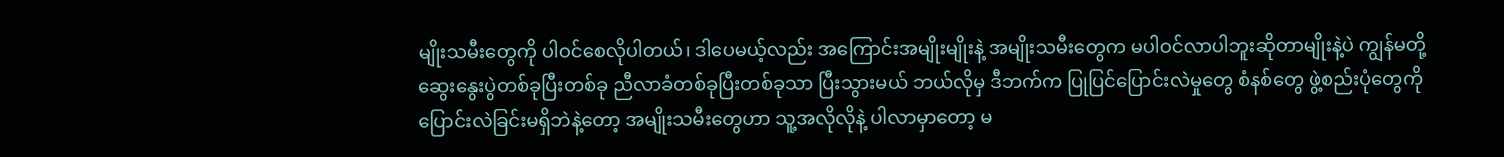မျိုးသမီးတွေကို ပါဝင်စေလိုပါတယ်၊ ဒါပေမယ့်လည်း အကြောင်းအမျိုးမျိုးနဲ့ အမျိုးသမီးတွေက မပါဝင်လာပါဘူးဆိုတာမျိုးနဲ့ပဲ ကျွန်မတို့ ဆွေးနွေးပွဲတစ်ခုပြီးတစ်ခု ညီလာခံတစ်ခုပြီးတစ်ခုသာ ပြီးသွားမယ် ဘယ်လိုမှ ဒီဘက်က ပြုပြင်ပြောင်းလဲမှုတွေ စံနစ်တွေ ဖွဲ့စည်းပုံတွေကို   ပြောင်းလဲခြင်းမရှိဘဲနဲ့တော့ အမျိုးသမီးတွေဟာ သူ့အလိုလိုနဲ့ ပါလာမှာတော့ မ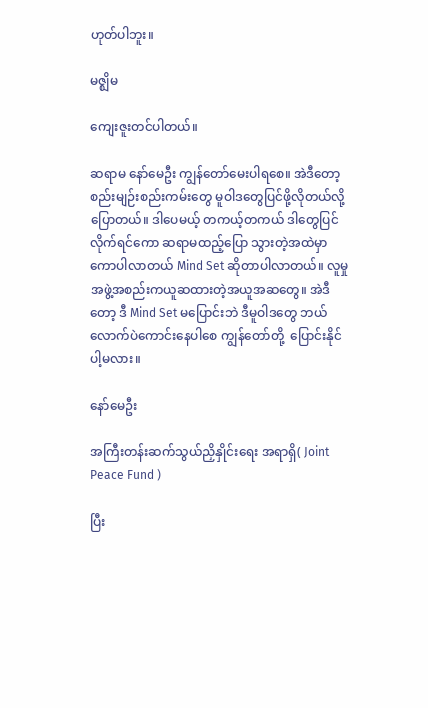ဟုတ်ပါဘူး။

မဇ္ဈိမ

ကျေးဇူးတင်ပါတယ်။

ဆရာမ နော်မေဦး ကျွန်တော်မေးပါရစေ။ အဲဒီတော့ စည်းမျဉ်းစည်းကမ်းတွေ မူဝါဒတွေပြင်ဖို့လိုတယ်လို့ပြောတယ်။ ဒါပေမယ့် တကယ့်တကယ် ဒါတွေပြင်လိုက်ရင်ကော ဆရာမထည့်ပြော သွားတဲ့အထဲမှာကောပါလာတယ် Mind Set ဆိုတာပါလာတယ်။ လူမှုအဖွဲ့အစည်းကယူဆထားတဲ့အယူအဆတွေ။ အဲဒီတော့ ဒီ Mind Set မပြောင်းဘဲ ဒီမူဝါဒတွေ ဘယ်လောက်ပဲကောင်းနေပါစေ ကျွန်တော်တို့  ပြောင်းနိုင်ပါ့မလား။

နော်မေဦး

အကြီးတန်းဆက်သွယ်ညှိနှိုင်းရေး အရာရှိ( Joint Peace Fund )

ပြီး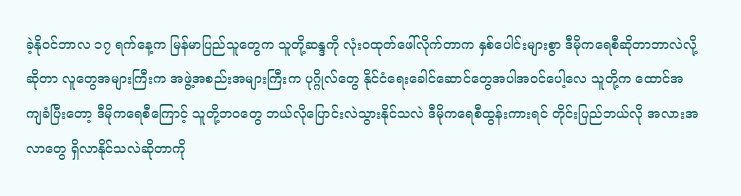ခဲ့နိုဝင်ဘာလ ၁၇ ရက်နေ့က မြန်မာပြည်သူတွေက သူတို့ဆန္ဒကို လုံးဝထုတ်ဖေါ်လိုက်တာက နှစ်ပေါင်းများစွာ ဒီမိုကရေစီဆိုတာဘာလဲလို့ဆိုတာ လူတွေအများကြီးက အဖွဲ့အစည်းအများကြီးက ပုဂ္ဂိုလ်တွေ နိုင်ငံရေးခေါင်ဆောင်တွေအပါအဝင်ပေါ့လေ သူတို့က ထောင်အကျခံပြီးတော့ ဒီမိုကရေစီကြောင့် သူတို့ဘဝတွေ ဘယ်လိုပြောင်းလဲသွားနိုင်သလဲ ဒီမိုကရေစီထွန်းကားရင် တိုင်းပြည်ဘယ်လို အလားအလာတွေ ရှိလာနိုင်သလဲဆိုတာကို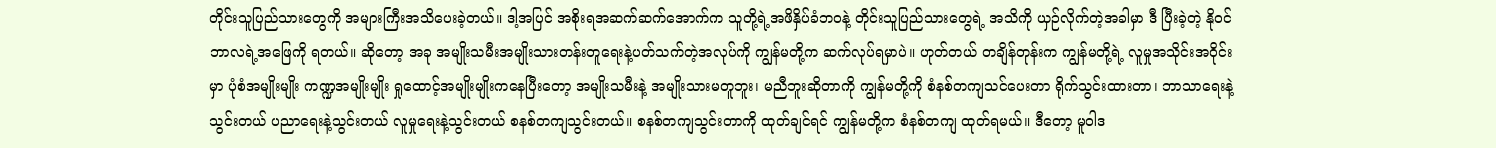တိုင်းသူပြည်သားတွေကို အများကြီးအသိပေးခဲ့တယ်။ ဒါ့အပြင် အစိုးရအဆက်ဆက်အောက်က သူတို့ရဲ့အဖိနှိပ်ခံဘဝနဲ့ တိုင်းသူပြည်သားတွေရဲ့ အသိကို ယှဉ်လိုက်တဲ့အခါမှာ ဒီ ပြီးခဲ့တဲ့ နိုဝင်ဘာလရဲ့အဖြေကို ရတယ်။ ဆိုတော့ အခု အမျိုးသမီးအမျိုးသားတန်းတူရေးနဲ့ပတ်သက်တဲ့အလုပ်ကို ကျွန်မတို့က ဆက်လုပ်ရမှာပဲ။ ဟုတ်တယ် တချိန်တုန်းက ကျွန်မတို့ရဲ့ လူမှုအသိုင်းအဝိုင်းမှာ ပုံစံအမျိုးမျိုး ကဏ္ဍအမျိုးမျိုး ရှုထောင့်အမျိုးမျိုးကနေပြီးတော့ အမျိုးသမီးနဲ့ အမျိုးသားမတူဘူး၊ မညီဘူးဆိုတာကို ကျွန်မတို့ကို စံနစ်တကျသင်ပေးတာ ရိုက်သွင်းထားတာ၊ ဘာသာရေးနဲ့သွင်းတယ် ပညာရေးနဲ့သွင်းတယ် လူမှုရေးနဲ့သွင်းတယ် စနစ်တကျသွင်းတယ်။ စနစ်တကျသွင်းတာကို ထုတ်ချင်ရင် ကျွန်မတို့က စံနစ်တကျ ထုတ်ရမယ်။ ဒီတော့ မူဝါဒ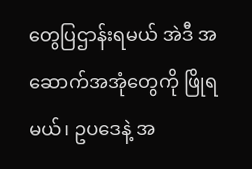တွေပြဌာန်းရမယ် အဲဒီ အဆောက်အအုံတွေကို ဖြိုရမယ်၊ ဥပဒေနဲ့ အ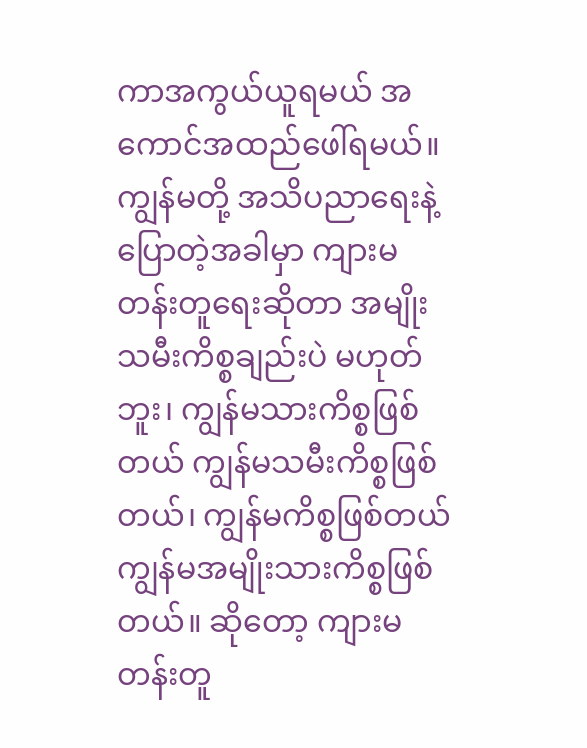ကာအကွယ်ယူရမယ် အကောင်အထည်ဖေါ်ရမယ်။ ကျွန်မတို့ အသိပညာရေးနဲ့ပြောတဲ့အခါမှာ ကျားမတန်းတူရေးဆိုတာ အမျိုးသမီးကိစ္စချည်းပဲ မဟုတ်ဘူး၊ ကျွန်မသားကိစ္စဖြစ်တယ် ကျွန်မသမီးကိစ္စဖြစ်တယ်၊ ကျွန်မကိစ္စဖြစ်တယ် ကျွန်မအမျိုးသားကိစ္စဖြစ်တယ်။ ဆိုတော့ ကျားမတန်းတူ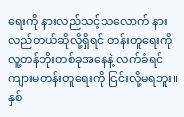ရေးကို နားလည်သင့်သလောက် နားလည်တယ်ဆိုလို့ရှိရင် တန်းတူရေးကို လူ့တန်ဘိုးတစ်ခုအနေနဲ့ လက်ခံရင် ကျားမတန်းတူရေးကို ငြင်းလို့မရဘူး။ နှစ်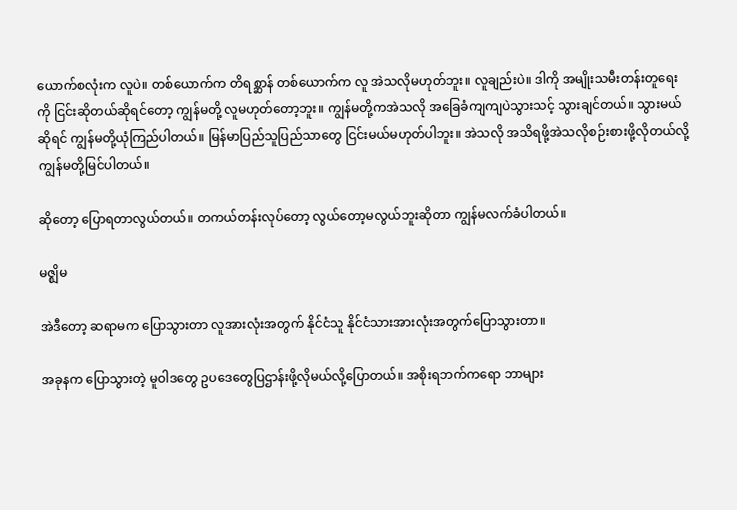ယောက်စလုံးက လူပဲ။ တစ်ယောက်က တိရစ္ဆာန် တစ်ယောက်က လူ အဲသလိုမဟုတ်ဘူး။ လူချည်းပဲ။ ဒါကို အမျိုးသမီးတန်းတူရေးကို ငြင်းဆိုတယ်ဆိုရင်တော့ ကျွန်မတို့ လူမဟုတ်တော့ဘူး။ ကျွန်မတို့ကအဲသလို အခြေခံကျကျပဲသွားသင့် သွားချင်တယ်။ သွားမယ်ဆိုရင် ကျွန်မတို့ယုံကြည်ပါတယ်။ မြန်မာပြည်သူပြည်သာတွေ ငြင်းမယ်မဟုတ်ပါဘူး။ အဲသလို အသိရဖို့အဲသလိုစဉ်းစားဖို့လိုတယ်လို့ ကျွန်မတို့မြင်ပါတယ်။

ဆိုတော့ ပြောရတာလွယ်တယ်။ တကယ်တန်းလုပ်တော့ လွယ်တော့မလွယ်ဘူးဆိုတာ ကျွန်မလက်ခံပါတယ်။

မဇ္ဈိမ

အဲဒီတော့ ဆရာမက ပြောသွားတာ လူအားလုံးအတွက် နိုင်ငံသူ နိုင်ငံသားအားလုံးအတွက်ပြောသွားတာ။

အခုနက ပြောသွားတဲ့ မူဝါဒတွေ ဥပဒေတွေပြဌာန်းဖို့လိုမယ်လို့ပြောတယ်။ အစိုးရဘက်ကရော ဘာများ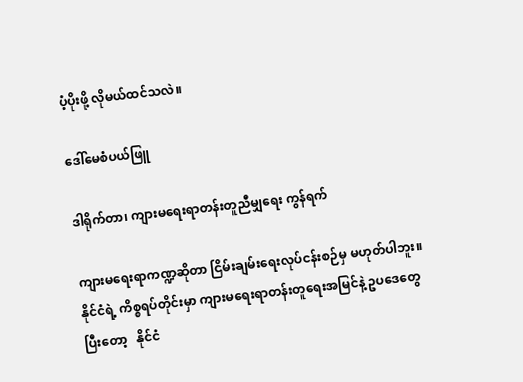ပံ့ပိုးဖို့ လိုမယ်ထင်သလဲ။

ဒေါ်မေစံပယ်ဖြူ

ဒါရိုက်တာ၊ ကျားမရေးရာတန်းတူညီမျှရေး ကွန်ရက်

ကျားမရေးရာကဏ္ဍဆိုတာ ငြိမ်းချမ်းရေးလုပ်ငန်းစဉ်မှ မဟုတ်ပါဘူး။ နိုင်ငံရဲ့ ကိစ္စရပ်တိုင်းမှာ ကျားမရေးရာတန်းတူရေးအမြင်နဲ့ ဥပဒေတွေ ပြီးတော့   နိုင်ငံ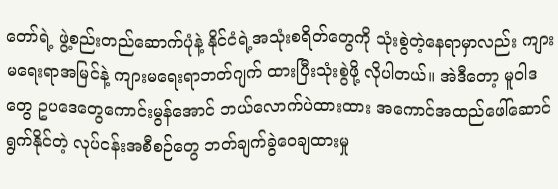တော်ရဲ့ ဖွဲ့စည်းတည်ဆောက်ပုံနဲ့ နိုင်ငံရဲ့အသုံးစရိတ်တွေကို သုံးစွဲတဲ့နေရာမှာလည်း ကျားမရေးရာအမြင်နဲ့ ကျားမရေးရာဘတ်ဂျက် ထားပြီးသုံးစွဲဖို့ လိုပါတယ်။ အဲဒီတော့ မူဝါဒတွေ ဥပဒေတွေကောင်းမွန်အောင် ဘယ်လောက်ပဲထားထား အကောင်အထည်ဖေါ်ဆောင်ရွက်နိုင်တဲ့ လုပ်ငန်းအစီစဉ်တွေ ဘတ်ချက်ခွဲဝေချထားမှု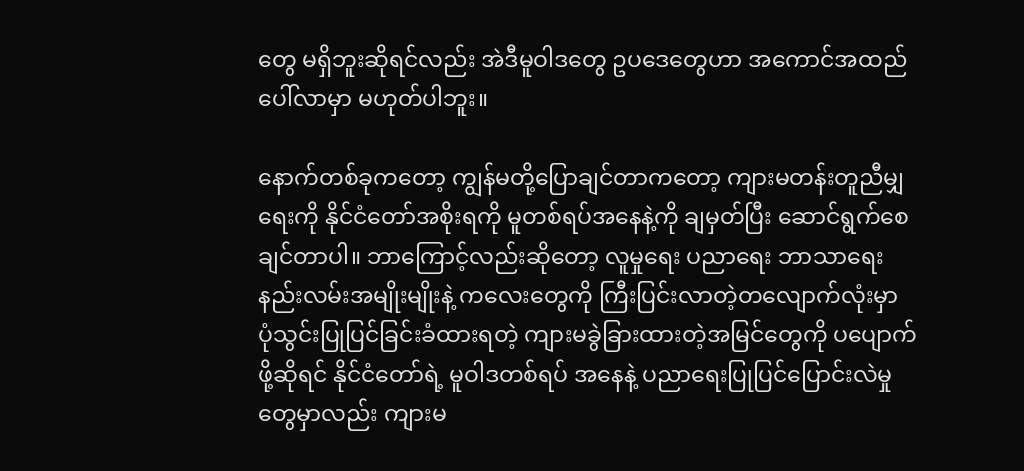တွေ မရှိဘူးဆိုရင်လည်း အဲဒီမူဝါဒတွေ ဥပဒေတွေဟာ အကောင်အထည်ပေါ်လာမှာ မဟုတ်ပါဘူး။

နောက်တစ်ခုကတော့ ကျွန်မတို့ပြောချင်တာကတော့ ကျားမတန်းတူညီမျှရေးကို နိုင်ငံတော်အစိုးရကို မူတစ်ရပ်အနေနဲ့ကို ချမှတ်ပြီး ဆောင်ရွက်စေချင်တာပါ။ ဘာကြောင့်လည်းဆိုတော့ လူမှုရေး ပညာရေး ဘာသာရေး နည်းလမ်းအမျိုးမျိုးနဲ့ ကလေးတွေကို ကြီးပြင်းလာတဲ့တလျောက်လုံးမှာ ပုံသွင်းပြုပြင်ခြင်းခံထားရတဲ့ ကျားမခွဲခြားထားတဲ့အမြင်တွေကို ပပျောက်ဖို့ဆိုရင် နိုင်ငံတော်ရဲ့ မူဝါဒတစ်ရပ် အနေနဲ့ ပညာရေးပြုပြင်ပြောင်းလဲမှုတွေမှာလည်း ကျားမ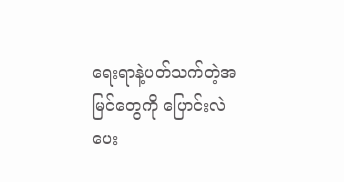ရေးရာနဲ့ပတ်သက်တဲ့အမြင်တွေကို ပြောင်းလဲပေး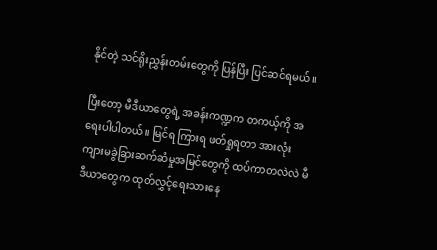နိုင်တဲ့ သင်ရိုးညွှန်းတမ်းတွေကို ပြန်ပြီး ပြင်ဆင်ရမယ်။

ပြီးတော့ မီဒီယာတွေရဲ့ အခန်းကဏ္ဍက တကယ့်ကို အရေးပါပါတယ်။ မြင်ရ ကြားရ ဖတ်ရှုရတာ အားလုံး ကျားမခွဲခြားဆက်ဆံမှုအမြင်တွေကို ထပ်ကာတလဲလဲ မီဒီယာတွေက ထုတ်လွှင့်ရေးသားနေ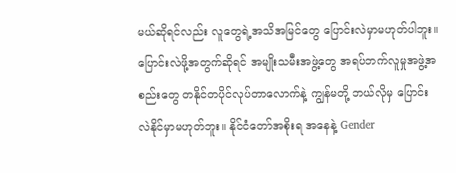မယ်ဆိုရင်လည်း လူတွေရဲ့အသိအမြင်တွေ ပြောင်းလဲမှာမဟုတ်ပါဘူး။ ပြောင်းလဲဖို့အတွက်ဆိုရင် အမျိုးသမီးအဖွဲ့တွေ အရပ်ဘက်လူမှုအဖွဲ့အစည်းတွေ တနိုင်တပိုင်လုပ်တာလောက်နဲ့ ကျွန်မတို့ ဘယ်လိုမှ ပြောင်းလဲနိုင်မှာမဟုတ်ဘူး။ နိုင်ငံတော်အစိုးရ အနေနဲ့ Gender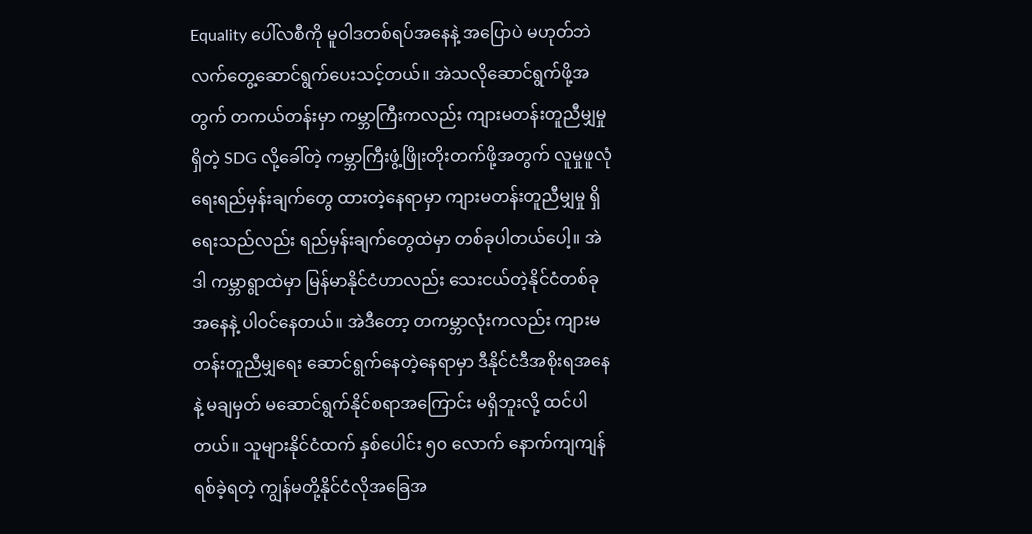Equality ပေါ်လစီကို မူဝါဒတစ်ရပ်အနေနဲ့ အပြောပဲ မဟုတ်ဘဲ လက်တွေ့ဆောင်ရွက်ပေးသင့်တယ်။ အဲသလိုဆောင်ရွက်ဖို့အတွက် တကယ်တန်းမှာ ကမ္ဘာကြီးကလည်း ကျားမတန်းတူညီမျှမှုရှိတဲ့ SDG လို့ခေါ်တဲ့ ကမ္ဘာကြီးဖွံ့ဖြိုးတိုးတက်ဖို့အတွက် လူမှုဖူလုံရေးရည်မှန်းချက်တွေ ထားတဲ့နေရာမှာ ကျားမတန်းတူညီမျှမှု ရှိရေးသည်လည်း ရည်မှန်းချက်တွေထဲမှာ တစ်ခုပါတယ်ပေါ့။ အဲဒါ ကမ္ဘာရွာထဲမှာ မြန်မာနိုင်ငံဟာလည်း သေးငယ်တဲ့နိုင်ငံတစ်ခုအနေနဲ့ ပါဝင်နေတယ်။ အဲဒီတော့ တကမ္ဘာလုံးကလည်း ကျားမတန်းတူညီမျှရေး ဆောင်ရွက်နေတဲ့နေရာမှာ ဒီနိုင်ငံဒီအစိုးရအနေနဲ့ မချမှတ် မဆောင်ရွက်နိုင်စရာအကြောင်း မရှိဘူးလို့ ထင်ပါတယ်။ သူများနိုင်ငံထက် နှစ်ပေါင်း ၅၀ လောက် နောက်ကျကျန်ရစ်ခဲ့ရတဲ့ ကျွန်မတို့နိုင်ငံလိုအခြေအ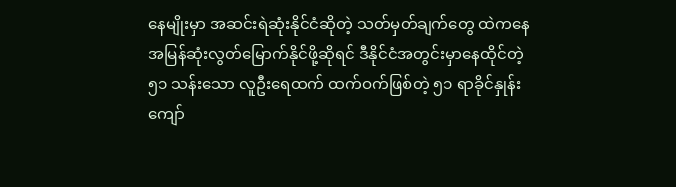နေမျိုးမှာ အဆင်းရဲဆုံးနိုင်ငံဆိုတဲ့ သတ်မှတ်ချက်တွေ ထဲကနေ အမြန်ဆုံးလွတ်မြောက်နိုင်ဖို့ဆိုရင် ဒီနိုင်ငံအတွင်းမှာနေထိုင်တဲ့ ၅၁ သန်းသော လူဦးရေထက် ထက်ဝက်ဖြစ်တဲ့ ၅၁ ရာခိုင်နှုန်းကျော်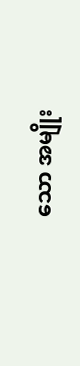သော အမျိုး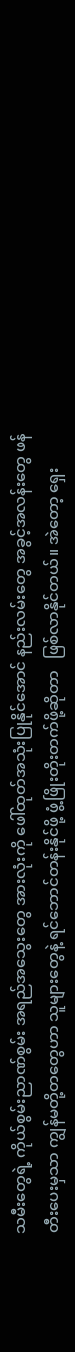သမီးတွေရဲ့ ကိုယ်စွမ်းညာဏ်စွမ်း အရည်အသွေးတွေ အားလုံးကို ဖေါ်ထုတ်အသုံးပြုနိုင်အောင် နည်းလမ်းတွေ အခွင့်အလန်းတွေ ဖန်တီးပေးမှသာ ကျွန်မတို့တတွေဟာ သူများတွေနဲ့ ရင်ဘောင်တန်းနိုင်ဖို့ ဖွံ့ဖြိုးတိုးတက်ဖို့ဆိုတာ   ဖြစ်လာနိုင်တယ်။ အဲတော့ ရှေး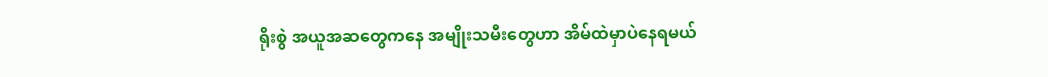ရိုးစွဲ အယူအဆတွေကနေ အမျိုးသမီးတွေဟာ အိမ်ထဲမှာပဲနေရမယ်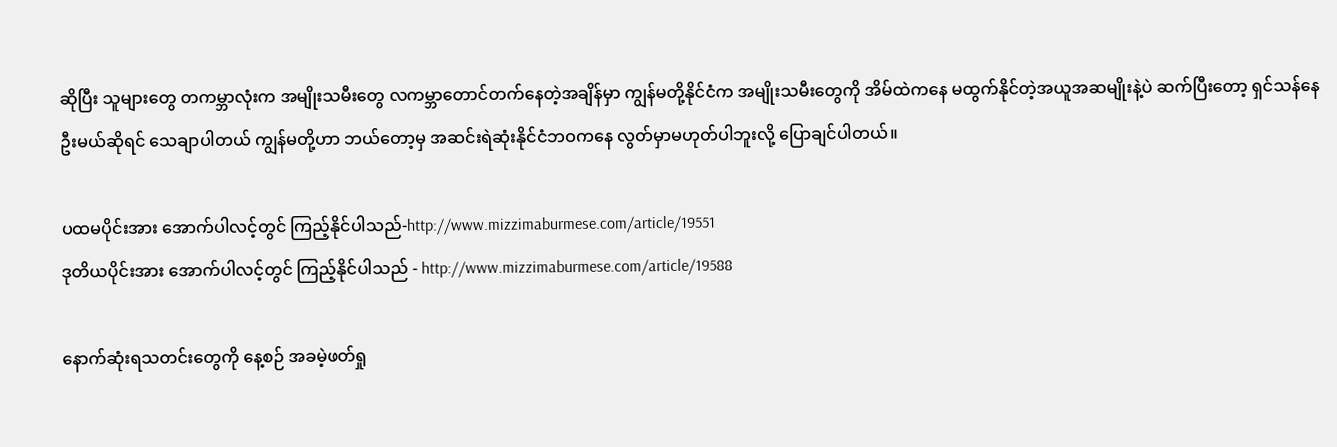ဆိုပြီး သူများတွေ တကမ္ဘာလုံးက အမျိုးသမီးတွေ လကမ္ဘာတောင်တက်နေတဲ့အချိန်မှာ ကျွန်မတို့နိုင်ငံက အမျိုးသမီးတွေကို အိမ်ထဲကနေ မထွက်နိုင်တဲ့အယူအဆမျိုးနဲ့ပဲ ဆက်ပြီးတော့ ရှင်သန်နေဦးမယ်ဆိုရင် သေချာပါတယ် ကျွန်မတို့ဟာ ဘယ်တော့မှ အဆင်းရဲဆုံးနိုင်ငံဘဝကနေ လွတ်မှာမဟုတ်ပါဘူးလို့ ပြောချင်ပါတယ်။

ပထမပိုင်းအား အောက်ပါလင့်တွင် ကြည့်နိုင်ပါသည်-http://www.mizzimaburmese.com/article/19551
ဒုတိယပိုင်းအား အောက်ပါလင့်တွင် ကြည့်နိုင်ပါသည် - http://www.mizzimaburmese.com/article/19588

နောက်ဆုံးရသတင်းတွေကို နေ့စဉ် အခမဲ့ဖတ်ရှု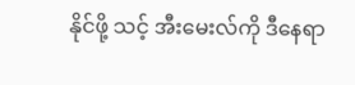နိုင်ဖို့ သင့် အီးမေးလ်ကို ဒီနေရာ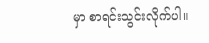မှာ စာရင်းသွင်းလိုက်ပါ။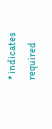* indicates required